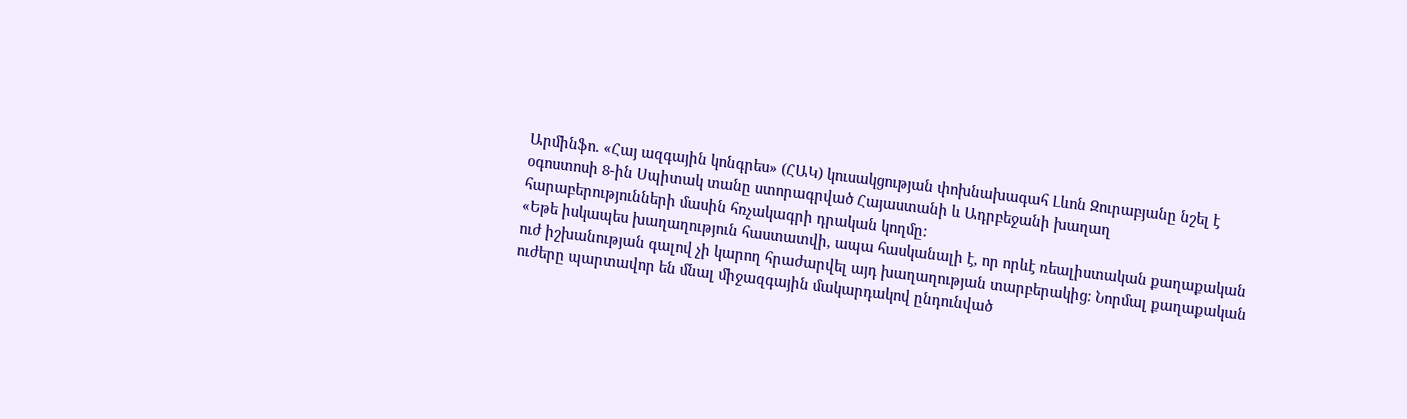Արմինֆո. «Հայ ազգային կոնգրես» (ՀԱԿ) կուսակցության փոխնախագահ Լևոն Զուրաբյանը նշել է օգոստոսի 8-ին Սպիտակ տանը ստորագրված Հայաստանի և Ադրբեջանի խաղաղ հարաբերությունների մասին հռչակագրի դրական կողմը:
«Եթե իսկապես խաղաղություն հաստատվի, ապա հասկանալի է, որ որևէ ռեալիստական քաղաքական ուժ իշխանության գալով չի կարող հրաժարվել այդ խաղաղության տարբերակից։ Նորմալ քաղաքական ուժերը պարտավոր են մնալ միջազգային մակարդակով ընդունված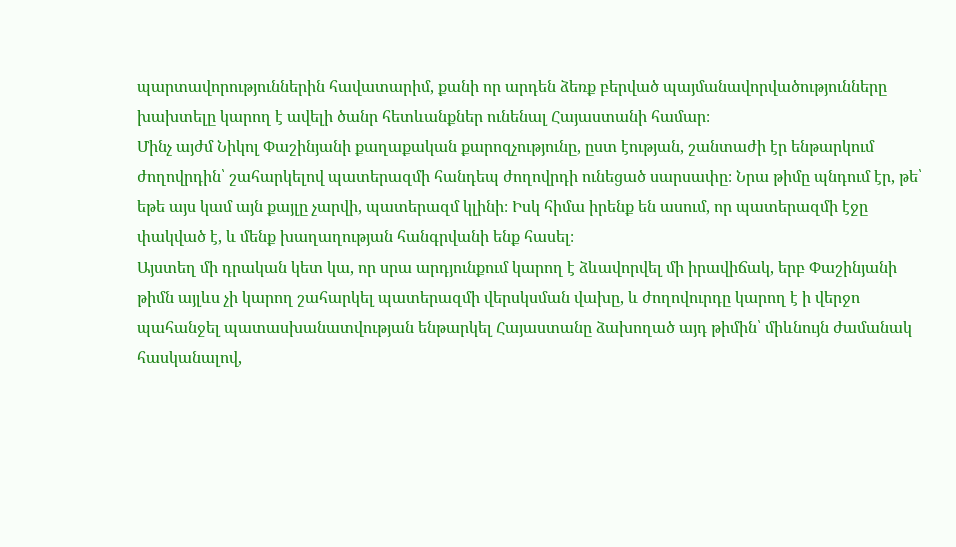պարտավորություններին հավատարիմ, քանի որ արդեն ձեռք բերված պայմանավորվածությունները խախտելը կարող է ավելի ծանր հետևանքներ ունենալ Հայաստանի համար։
Մինչ այժմ Նիկոլ Փաշինյանի քաղաքական քարոզչությունը, ըստ էության, շանտաժի էր ենթարկում ժողովրդին՝ շահարկելով պատերազմի հանդեպ ժողովրդի ունեցած սարսափը։ Նրա թիմը պնդում էր, թե՝ եթե այս կամ այն քայլը չարվի, պատերազմ կլինի։ Իսկ հիմա իրենք են ասում, որ պատերազմի էջը փակված է, և մենք խաղաղության հանգրվանի ենք հասել։
Այստեղ մի դրական կետ կա, որ սրա արդյունքում կարող է ձևավորվել մի իրավիճակ, երբ Փաշինյանի թիմն այլևս չի կարող շահարկել պատերազմի վերսկսման վախը, և ժողովուրդը կարող է ի վերջո պահանջել պատասխանատվության ենթարկել Հայաստանը ձախողած այդ թիմին՝ միևնույն ժամանակ հասկանալով,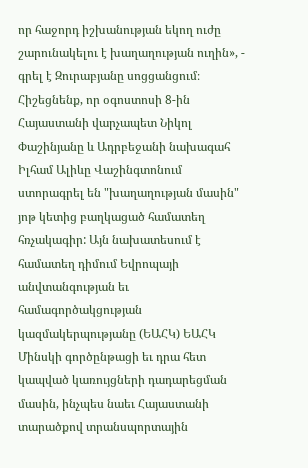որ հաջորդ իշխանության եկող ուժը շարունակելու է խաղաղության ուղին», - գրել է Զուրաբյանը սոցցանցում։
Հիշեցնենք, որ օգոստոսի 8-ին Հայաստանի վարչապետ Նիկոլ Փաշինյանը և Ադրբեջանի նախագահ Իլհամ Ալիևը Վաշինգտոնում ստորագրել են "խաղաղության մասին" յոթ կետից բաղկացած համատեղ հռչակագիր: Այն նախատեսում է համատեղ դիմում Եվրոպայի անվտանգության եւ համագործակցության կազմակերպությանը (ԵԱՀԿ) ԵԱՀԿ Մինսկի գործընթացի եւ դրա հետ կապված կառույցների դադարեցման մասին, ինչպես նաեւ Հայաստանի տարածքով տրանսպորտային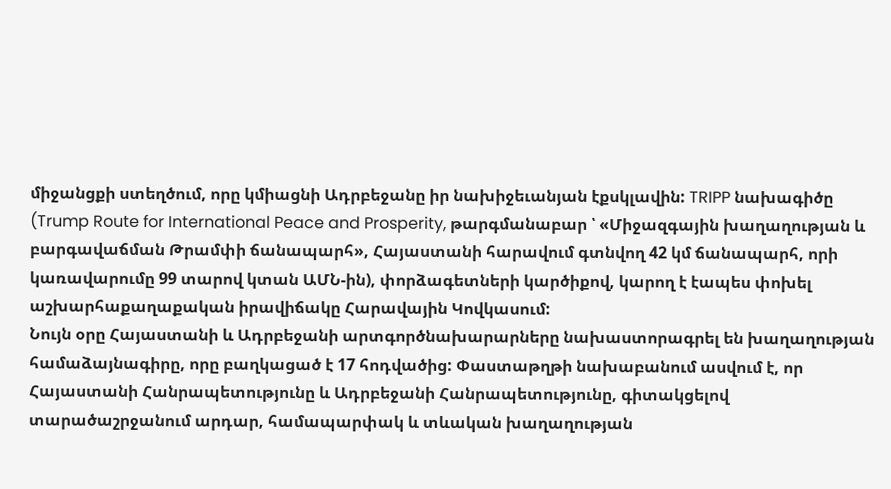միջանցքի ստեղծում, որը կմիացնի Ադրբեջանը իր նախիջեւանյան էքսկլավին: TRIPP նախագիծը (Trump Route for International Peace and Prosperity, թարգմանաբար ՝ «Միջազգային խաղաղության և բարգավաճման Թրամփի ճանապարհ», Հայաստանի հարավում գտնվող 42 կմ ճանապարհ, որի կառավարումը 99 տարով կտան ԱՄՆ-ին), փորձագետների կարծիքով, կարող է էապես փոխել աշխարհաքաղաքական իրավիճակը Հարավային Կովկասում:
Նույն օրը Հայաստանի և Ադրբեջանի արտգործնախարարները նախաստորագրել են խաղաղության համաձայնագիրը, որը բաղկացած է 17 հոդվածից: Փաստաթղթի նախաբանում ասվում է, որ
Հայաստանի Հանրապետությունը և Ադրբեջանի Հանրապետությունը, գիտակցելով տարածաշրջանում արդար, համապարփակ և տևական խաղաղության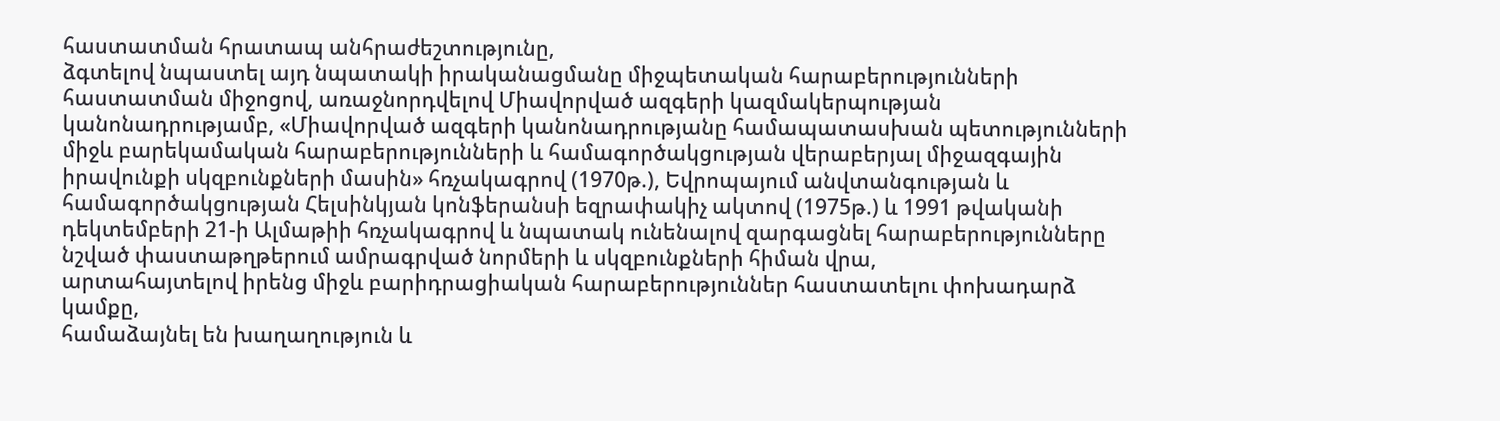հաստատման հրատապ անհրաժեշտությունը,
ձգտելով նպաստել այդ նպատակի իրականացմանը միջպետական հարաբերությունների հաստատման միջոցով, առաջնորդվելով Միավորված ազգերի կազմակերպության կանոնադրությամբ, «Միավորված ազգերի կանոնադրությանը համապատասխան պետությունների միջև բարեկամական հարաբերությունների և համագործակցության վերաբերյալ միջազգային իրավունքի սկզբունքների մասին» հռչակագրով (1970թ.), Եվրոպայում անվտանգության և համագործակցության Հելսինկյան կոնֆերանսի եզրափակիչ ակտով (1975թ.) և 1991 թվականի դեկտեմբերի 21-ի Ալմաթիի հռչակագրով և նպատակ ունենալով զարգացնել հարաբերությունները նշված փաստաթղթերում ամրագրված նորմերի և սկզբունքների հիման վրա,
արտահայտելով իրենց միջև բարիդրացիական հարաբերություններ հաստատելու փոխադարձ կամքը,
համաձայնել են խաղաղություն և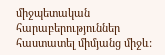միջպետական հարաբերություններ հաստատել միմյանց միջև: